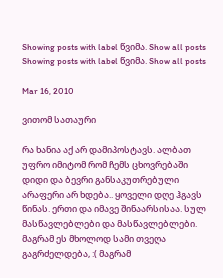Showing posts with label წვიმა. Show all posts
Showing posts with label წვიმა. Show all posts

Mar 16, 2010

ვითომ სათაური

რა ხანია აქ არ დამიპოსტავს. ალბათ უფრო იმიტომ რომ ჩემს ცხოვრებაში დიდი და ბევრი განსაკუთრებული არაფერი არ ხდება.. ყოველი დღე ჰგავს წინას. ერთი და იმავე შინაარსისაა. სულ მასწავლებლები და მასწავლებლები. მაგრამ ეს მხოლოდ სამი თვეღა გაგრძელდება, :( მაგრამ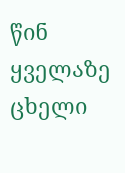წინ ყველაზე ცხელი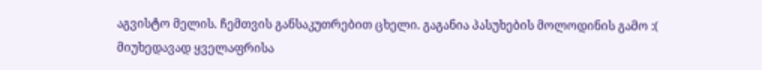აგვისტო მელის. ჩემთვის განსაკუთრებით ცხელი. გაგანია პასუხების მოლოდინის გამო :(
მიუხედავად ყველაფრისა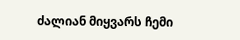ძალიან მიყვარს ჩემი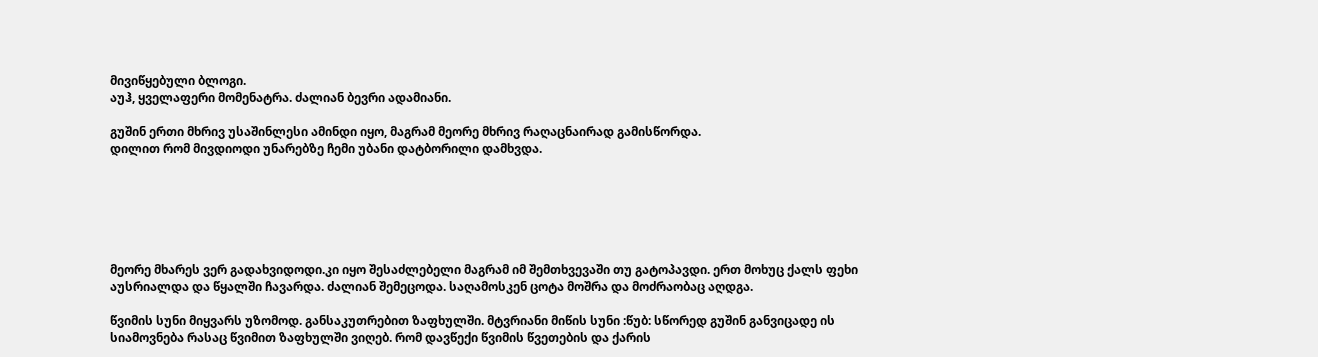მივიწყებული ბლოგი.
აუჰ, ყველაფერი მომენატრა. ძალიან ბევრი ადამიანი.

გუშინ ერთი მხრივ უსაშინლესი ამინდი იყო, მაგრამ მეორე მხრივ რაღაცნაირად გამისწორდა.
დილით რომ მივდიოდი უნარებზე ჩემი უბანი დატბორილი დამხვდა.






მეორე მხარეს ვერ გადახვიდოდი.კი იყო შესაძლებელი მაგრამ იმ შემთხვევაში თუ გატოპავდი. ერთ მოხუც ქალს ფეხი აუსრიალდა და წყალში ჩავარდა. ძალიან შემეცოდა. საღამოსკენ ცოტა მოშრა და მოძრაობაც აღდგა.

წვიმის სუნი მიყვარს უზომოდ. განსაკუთრებით ზაფხულში. მტვრიანი მიწის სუნი :წუბ: სწორედ გუშინ განვიცადე ის სიამოვნება რასაც წვიმით ზაფხულში ვიღებ. რომ დავწექი წვიმის წვეთების და ქარის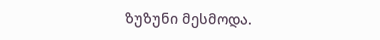ზუზუნი მესმოდა.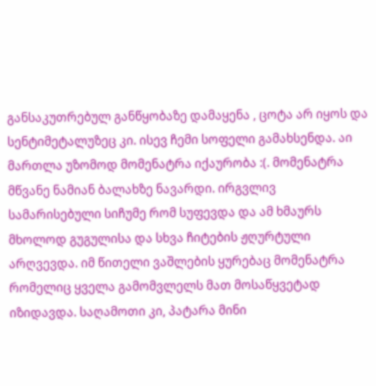განსაკუთრებულ განწყობაზე დამაყენა , ცოტა არ იყოს და სენტიმეტალუზეც კი. ისევ ჩემი სოფელი გამახსენდა. აი მართლა უზომოდ მომენატრა იქაურობა :(. მომენატრა მწვანე ნამიან ბალახზე ნავარდი. ირგვლივ სამარისებული სიჩუმე რომ სუფევდა და ამ ხმაურს მხოლოდ გუგულისა და სხვა ჩიტების ჟღურტული არღვევდა. იმ წითელი ვაშლების ყურებაც მომენატრა რომელიც ყველა გამომვლელს მათ მოსაწყვეტად იზიდავდა. საღამოთი კი, პატარა მინი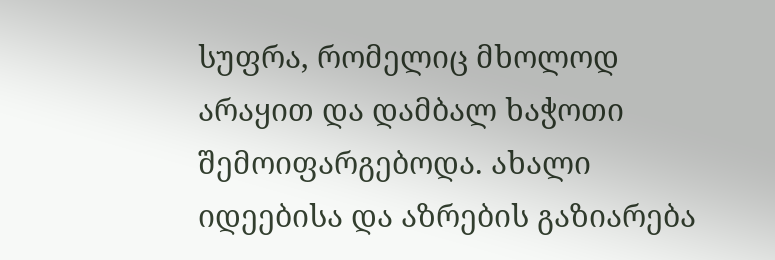სუფრა, რომელიც მხოლოდ არაყით და დამბალ ხაჭოთი შემოიფარგებოდა. ახალი იდეებისა და აზრების გაზიარება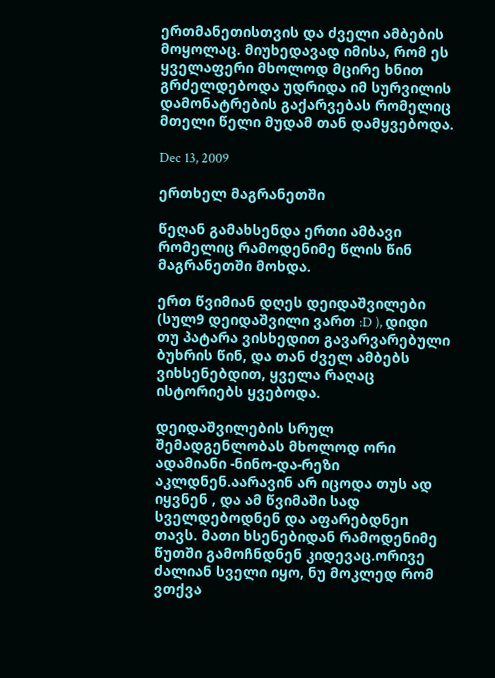ერთმანეთისთვის და ძველი ამბების მოყოლაც. მიუხედავად იმისა, რომ ეს ყველაფერი მხოლოდ მცირე ხნით გრძელდებოდა უდრიდა იმ სურვილის დამონატრების გაქარვებას რომელიც მთელი წელი მუდამ თან დამყვებოდა.

Dec 13, 2009

ერთხელ მაგრანეთში

წეღან გამახსენდა ერთი ამბავი რომელიც რამოდენიმე წლის წინ მაგრანეთში მოხდა.

ერთ წვიმიან დღეს დეიდაშვილები (სულ9 დეიდაშვილი ვართ :D ), დიდი თუ პატარა ვისხედით გავარვარებული ბუხრის წინ, და თან ძველ ამბებს ვიხსენებდით, ყველა რაღაც ისტორიებს ყვებოდა.

დეიდაშვილების სრულ შემადგენლობას მხოლოდ ორი ადამიანი -ნინო-და-რეზი აკლდნენ.აარავინ არ იცოდა თუს ად იყვნენ , და ამ წვიმაში სად სველდებოდნენ და აფარებდნეn თავს. მათი ხსენებიდან რამოდენიმე წუთში გამოჩნდნენ კიდევაც.ორივე ძალიან სველი იყო, ნუ მოკლედ რომ ვთქვა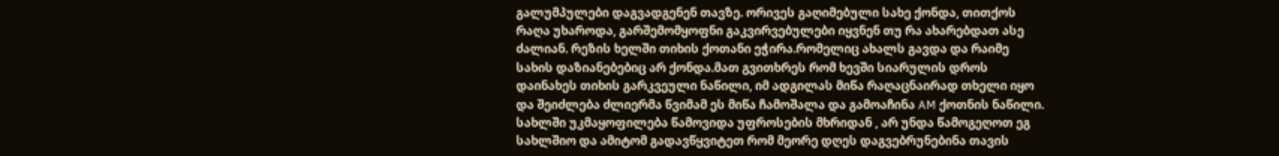გალუმპულები დაგვადგენენ თავზე. ორივეს გაღიმებული სახე ქონდა, თითქოს რაღა უხაროდა, გარშემომყოფნი გაკვირვებულები იყვნენ თუ რა ახარებდათ ასე ძალიან. რეზის ხელში თიხის ქოთანი ეჭირა.რომელიც ახალს გავდა და რაიმე სახის დაზიანებებიც არ ქონდა.მათ გვითხრეს რომ ხევში სიარულის დროს დაინახეს თიხის გარკვეული ნაწილი, იმ ადგილას მიწა რაღაცნაირად თხელი იყო და შეიძლება ძლიერმა წვიმამ ეს მიწა ჩამოშალა და გამოაჩინა AM ქოთნის ნაწილი. სახლში უკმაყოფილება წამოვიდა უფროსების მხრიდან , არ უნდა წამოგეღოთ ეგ სახლშიო და ამიტომ გადავწყვიტეთ რომ მეორე დღეს დაგვებრუნებინა თავის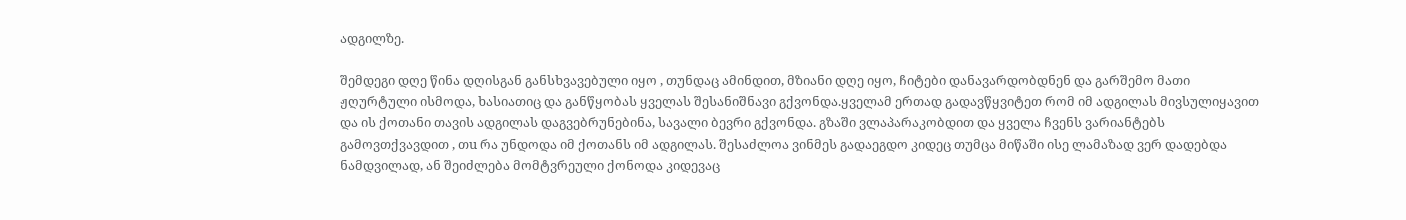ადგილზე.

შემდეგი დღე წინა დღისგან განსხვავებული იყო , თუნდაც ამინდით, მზიანი დღე იყო, ჩიტები დანავარდობდნენ და გარშემო მათი ჟღურტული ისმოდა, ხასიათიც და განწყობას ყველას შესანიშნავი გქვონდა.ყველამ ერთად გადავწყვიტეთ რომ იმ ადგილას მივსულიყავით და ის ქოთანი თავის ადგილას დაგვებრუნებინა, სავალი ბევრი გქვონდა. გზაში ვლაპარაკობდით და ყველა ჩვენს ვარიანტებს გამოვთქვავდით , თu რა უნდოდა იმ ქოთანს იმ ადგილას. შესაძლოა ვინმეს გადაეგდო კიდეც თუმცა მიწაში ისე ლამაზად ვერ დადებდა ნამდვილად, ან შეიძლება მომტვრეული ქონოდა კიდევაც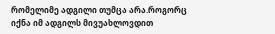რომელიმე ადგილი თუმცა არა.როგორც იქნა იმ ადგილს მივუახლოვდით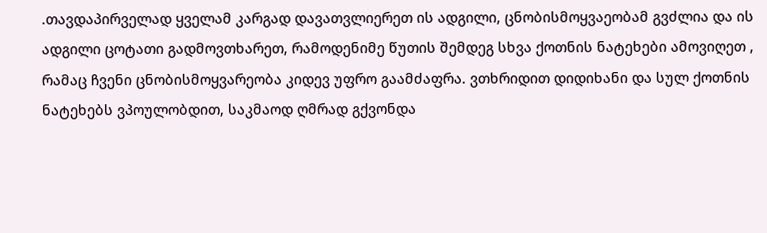.თავდაპირველად ყველამ კარგად დავათვლიერეთ ის ადგილი, ცნობისმოყვაეობამ გვძლია და ის ადგილი ცოტათი გადმოვთხარეთ, რამოდენიმე წუთის შემდეგ სხვა ქოთნის ნატეხები ამოვიღეთ , რამაც ჩვენი ცნობისმოყვარეობა კიდევ უფრო გაამძაფრა. ვთხრიდით დიდიხანი და სულ ქოთნის ნატეხებს ვპოულობდით, საკმაოდ ღმრად გქვონდა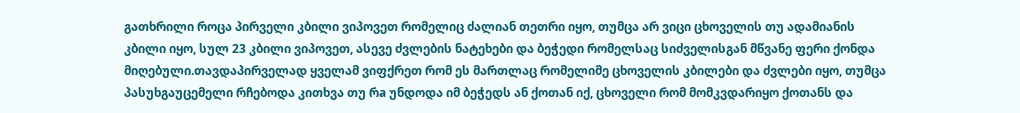გათხრილი როცა პირველი კბილი ვიპოვეთ რომელიც ძალიან თეთრი იყო, თუმცა არ ვიცი ცხოველის თუ ადამიანის კბილი იყო, სულ 23 კბილი ვიპოვეთ, ასევე ძვლების ნატეხები და ბეჭედი რომელსაც სიძველისგან მწვანე ფერი ქონდა მიღებული.თავდაპირველად ყველამ ვიფქრეთ რომ ეს მართლაც რომელიმე ცხოველის კბილები და ძვლები იყო, თუმცა პასუხგაუცემელი რჩებოდა კითხვა თუ რa უნდოდა იმ ბეჭედს ან ქოთან იქ, ცხოველი რომ მომკვდარიყო ქოთანს და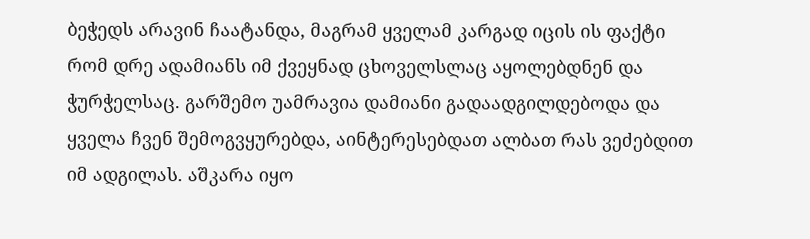ბეჭედს არავინ ჩაატანდა, მაგრამ ყველამ კარგად იცის ის ფაქტი რომ დრე ადამიანს იმ ქვეყნად ცხოველსლაც აყოლებდნენ და ჭურჭელსაც. გარშემო უამრავია დამიანი გადაადგილდებოდა და ყველა ჩვენ შემოგვყურებდა, აინტერესებდათ ალბათ რას ვეძებდით იმ ადგილას. აშკარა იყო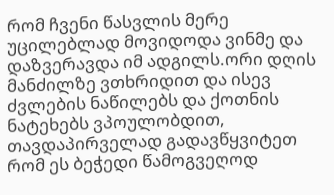რომ ჩვენი წასვლის მერე უცილებლად მოვიდოდა ვინმე და დაზვერავდა იმ ადგილს.ორი დღის მანძილზე ვთხრიდით და ისევ ძვლების ნაწილებს და ქოთნის ნატეხებს ვპოულობდით, თავდაპირველად გადავწყვიტეთ რომ ეს ბეჭედი წამოგვეღოდ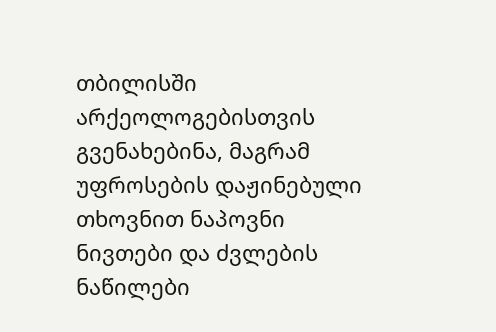თბილისში არქეოლოგებისთვის გვენახებინა, მაგრამ უფროსების დაჟინებული თხოვნით ნაპოვნი ნივთები და ძვლების ნაწილები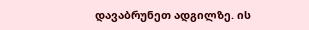დავაბრუნეთ ადგილზე. ის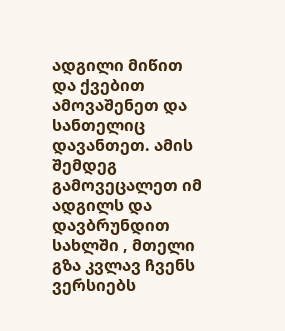ადგილი მიწით და ქვებით ამოვაშენეთ და სანთელიც დავანთეთ. ამის შემდეგ გამოვეცალეთ იმ ადგილს და დავბრუნდით სახლში , მთელი გზა კვლავ ჩვენს ვერსიებს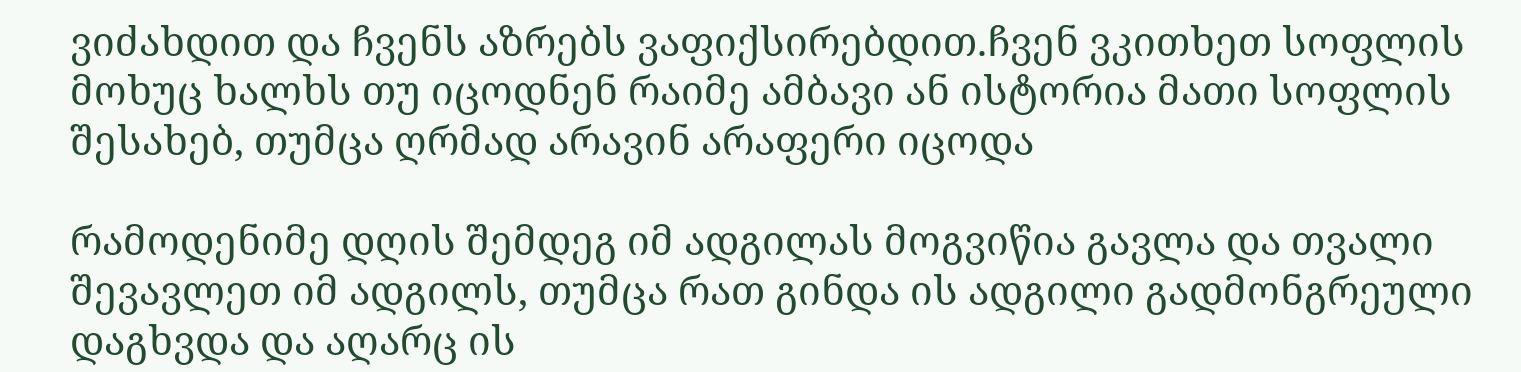ვიძახდით და ჩვენს აზრებს ვაფიქსირებდით.ჩვენ ვკითხეთ სოფლის მოხუც ხალხს თუ იცოდნენ რაიმე ამბავი ან ისტორია მათი სოფლის შესახებ, თუმცა ღრმად არავინ არაფერი იცოდა

რამოდენიმე დღის შემდეგ იმ ადგილას მოგვიწია გავლა და თვალი შევავლეთ იმ ადგილს, თუმცა რათ გინდა ის ადგილი გადმონგრეული დაგხვდა და აღარც ის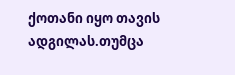ქოთანი იყო თავის ადგილას.თუმცა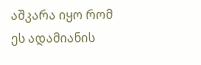აშკარა იყო რომ ეს ადამიანის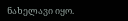ნახელავი იყო.